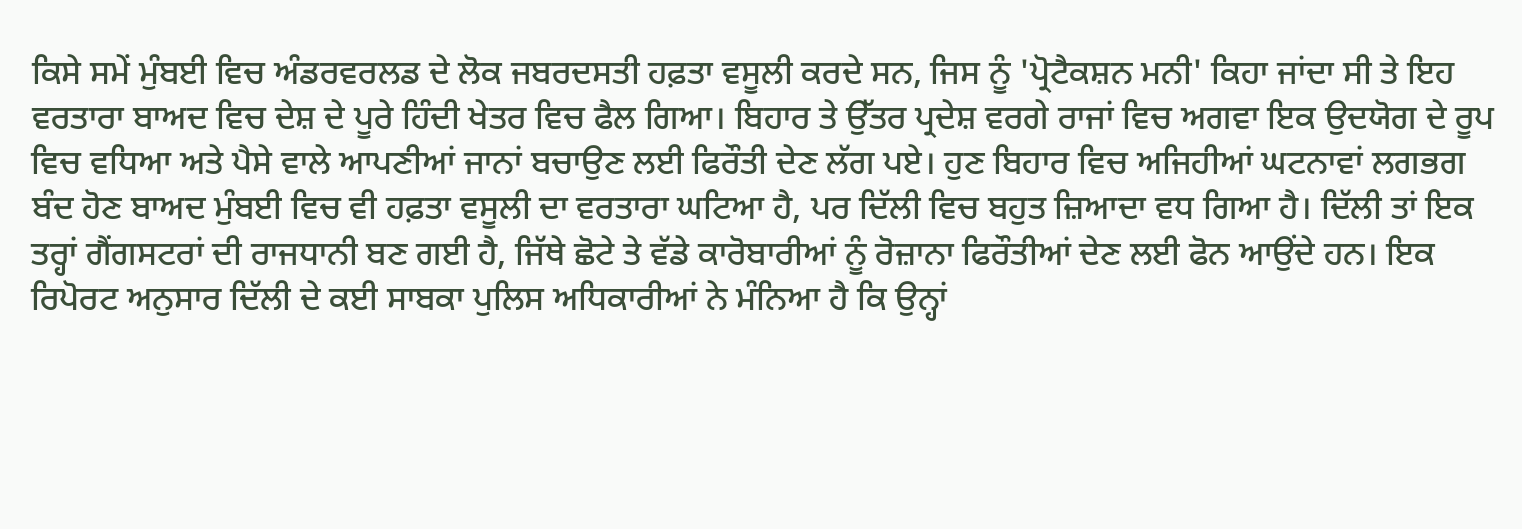ਕਿਸੇ ਸਮੇਂ ਮੁੰਬਈ ਵਿਚ ਅੰਡਰਵਰਲਡ ਦੇ ਲੋਕ ਜਬਰਦਸਤੀ ਹਫ਼ਤਾ ਵਸੂਲੀ ਕਰਦੇ ਸਨ, ਜਿਸ ਨੂੰ 'ਪ੍ਰੋਟੈਕਸ਼ਨ ਮਨੀ' ਕਿਹਾ ਜਾਂਦਾ ਸੀ ਤੇ ਇਹ ਵਰਤਾਰਾ ਬਾਅਦ ਵਿਚ ਦੇਸ਼ ਦੇ ਪੂਰੇ ਹਿੰਦੀ ਖੇਤਰ ਵਿਚ ਫੈਲ ਗਿਆ। ਬਿਹਾਰ ਤੇ ਉੱਤਰ ਪ੍ਰਦੇਸ਼ ਵਰਗੇ ਰਾਜਾਂ ਵਿਚ ਅਗਵਾ ਇਕ ਉਦਯੋਗ ਦੇ ਰੂਪ ਵਿਚ ਵਧਿਆ ਅਤੇ ਪੈਸੇ ਵਾਲੇ ਆਪਣੀਆਂ ਜਾਨਾਂ ਬਚਾਉਣ ਲਈ ਫਿਰੌਤੀ ਦੇਣ ਲੱਗ ਪਏ। ਹੁਣ ਬਿਹਾਰ ਵਿਚ ਅਜਿਹੀਆਂ ਘਟਨਾਵਾਂ ਲਗਭਗ ਬੰਦ ਹੋਣ ਬਾਅਦ ਮੁੰਬਈ ਵਿਚ ਵੀ ਹਫ਼ਤਾ ਵਸੂਲੀ ਦਾ ਵਰਤਾਰਾ ਘਟਿਆ ਹੈ, ਪਰ ਦਿੱਲੀ ਵਿਚ ਬਹੁਤ ਜ਼ਿਆਦਾ ਵਧ ਗਿਆ ਹੈ। ਦਿੱਲੀ ਤਾਂ ਇਕ ਤਰ੍ਹਾਂ ਗੈਂਗਸਟਰਾਂ ਦੀ ਰਾਜਧਾਨੀ ਬਣ ਗਈ ਹੈ, ਜਿੱਥੇ ਛੋਟੇ ਤੇ ਵੱਡੇ ਕਾਰੋਬਾਰੀਆਂ ਨੂੰ ਰੋਜ਼ਾਨਾ ਫਿਰੌਤੀਆਂ ਦੇਣ ਲਈ ਫੋਨ ਆਉਂਦੇ ਹਨ। ਇਕ ਰਿਪੋਰਟ ਅਨੁਸਾਰ ਦਿੱਲੀ ਦੇ ਕਈ ਸਾਬਕਾ ਪੁਲਿਸ ਅਧਿਕਾਰੀਆਂ ਨੇ ਮੰਨਿਆ ਹੈ ਕਿ ਉਨ੍ਹਾਂ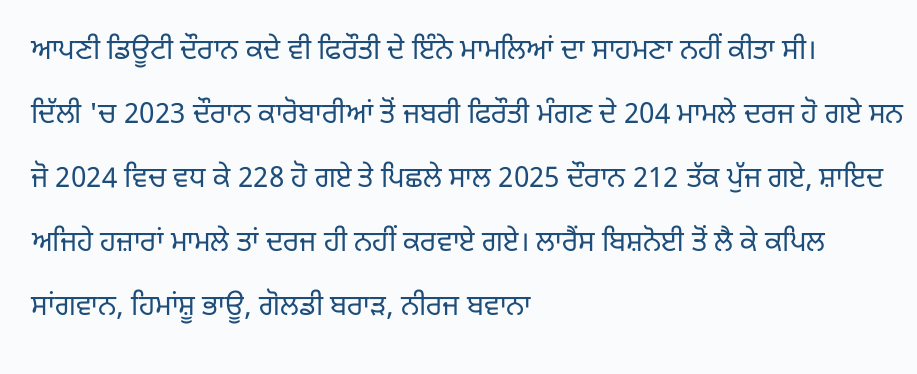ਆਪਣੀ ਡਿਊਟੀ ਦੌਰਾਨ ਕਦੇ ਵੀ ਫਿਰੌਤੀ ਦੇ ਇੰਨੇ ਮਾਮਲਿਆਂ ਦਾ ਸਾਹਮਣਾ ਨਹੀਂ ਕੀਤਾ ਸੀ।
ਦਿੱਲੀ 'ਚ 2023 ਦੌਰਾਨ ਕਾਰੋਬਾਰੀਆਂ ਤੋਂ ਜਬਰੀ ਫਿਰੌਤੀ ਮੰਗਣ ਦੇ 204 ਮਾਮਲੇ ਦਰਜ ਹੋ ਗਏ ਸਨ ਜੋ 2024 ਵਿਚ ਵਧ ਕੇ 228 ਹੋ ਗਏ ਤੇ ਪਿਛਲੇ ਸਾਲ 2025 ਦੌਰਾਨ 212 ਤੱਕ ਪੁੱਜ ਗਏ, ਸ਼ਾਇਦ ਅਜਿਹੇ ਹਜ਼ਾਰਾਂ ਮਾਮਲੇ ਤਾਂ ਦਰਜ ਹੀ ਨਹੀਂ ਕਰਵਾਏ ਗਏ। ਲਾਰੈਂਸ ਬਿਸ਼ਨੋਈ ਤੋਂ ਲੈ ਕੇ ਕਪਿਲ ਸਾਂਗਵਾਨ, ਹਿਮਾਂਸ਼ੂ ਭਾਊ, ਗੋਲਡੀ ਬਰਾੜ, ਨੀਰਜ ਬਵਾਨਾ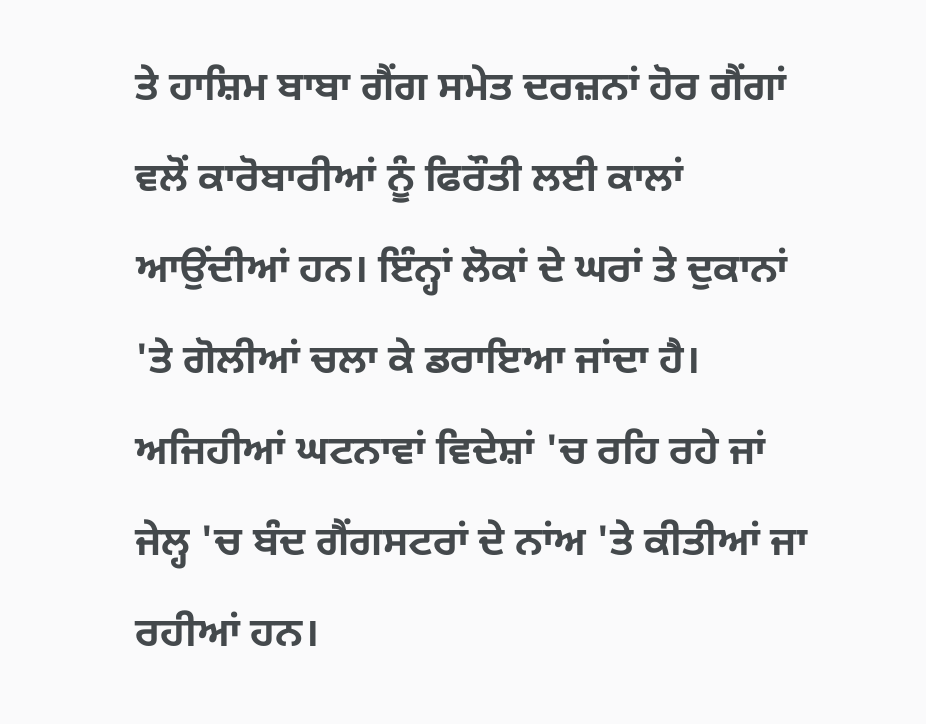ਤੇ ਹਾਸ਼ਿਮ ਬਾਬਾ ਗੈਂਗ ਸਮੇਤ ਦਰਜ਼ਨਾਂ ਹੋਰ ਗੈਂਗਾਂ ਵਲੋਂ ਕਾਰੋਬਾਰੀਆਂ ਨੂੰ ਫਿਰੌਤੀ ਲਈ ਕਾਲਾਂ ਆਉਂਦੀਆਂ ਹਨ। ਇੰਨ੍ਹਾਂ ਲੋਕਾਂ ਦੇ ਘਰਾਂ ਤੇ ਦੁਕਾਨਾਂ 'ਤੇ ਗੋਲੀਆਂ ਚਲਾ ਕੇ ਡਰਾਇਆ ਜਾਂਦਾ ਹੈ। ਅਜਿਹੀਆਂ ਘਟਨਾਵਾਂ ਵਿਦੇਸ਼ਾਂ 'ਚ ਰਹਿ ਰਹੇ ਜਾਂ ਜੇਲ੍ਹ 'ਚ ਬੰਦ ਗੈਂਗਸਟਰਾਂ ਦੇ ਨਾਂਅ 'ਤੇ ਕੀਤੀਆਂ ਜਾ ਰਹੀਆਂ ਹਨ।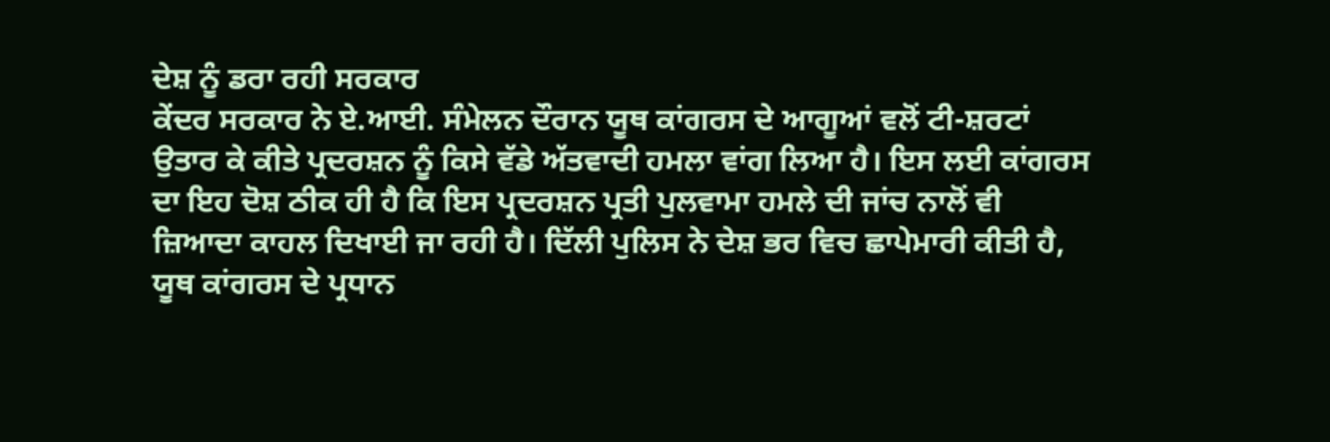ਦੇਸ਼ ਨੂੰ ਡਰਾ ਰਹੀ ਸਰਕਾਰ
ਕੇਂਦਰ ਸਰਕਾਰ ਨੇ ਏ.ਆਈ. ਸੰਮੇਲਨ ਦੌਰਾਨ ਯੂਥ ਕਾਂਗਰਸ ਦੇ ਆਗੂਆਂ ਵਲੋਂ ਟੀ-ਸ਼ਰਟਾਂ ਉਤਾਰ ਕੇ ਕੀਤੇ ਪ੍ਰਦਰਸ਼ਨ ਨੂੰ ਕਿਸੇ ਵੱਡੇ ਅੱਤਵਾਦੀ ਹਮਲਾ ਵਾਂਗ ਲਿਆ ਹੈ। ਇਸ ਲਈ ਕਾਂਗਰਸ ਦਾ ਇਹ ਦੋਸ਼ ਠੀਕ ਹੀ ਹੈ ਕਿ ਇਸ ਪ੍ਰਦਰਸ਼ਨ ਪ੍ਰਤੀ ਪੁਲਵਾਮਾ ਹਮਲੇ ਦੀ ਜਾਂਚ ਨਾਲੋਂ ਵੀ ਜ਼ਿਆਦਾ ਕਾਹਲ ਦਿਖਾਈ ਜਾ ਰਹੀ ਹੈ। ਦਿੱਲੀ ਪੁਲਿਸ ਨੇ ਦੇਸ਼ ਭਰ ਵਿਚ ਛਾਪੇਮਾਰੀ ਕੀਤੀ ਹੈ, ਯੂਥ ਕਾਂਗਰਸ ਦੇ ਪ੍ਰਧਾਨ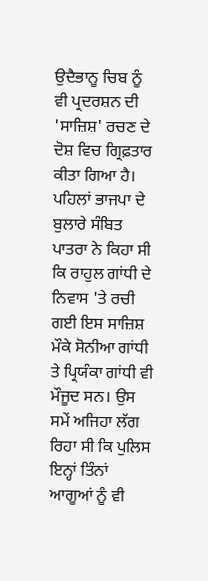ਉਦੈਭਾਨੂ ਚਿਬ ਨੂੰ ਵੀ ਪ੍ਰਦਰਸ਼ਨ ਦੀ 'ਸਾਜ਼ਿਸ਼' ਰਚਣ ਦੇ ਦੋਸ਼ ਵਿਚ ਗ੍ਰਿਫ਼ਤਾਰ ਕੀਤਾ ਗਿਆ ਹੈ। ਪਹਿਲਾਂ ਭਾਜਪਾ ਦੇ ਬੁਲਾਰੇ ਸੰਬਿਤ ਪਾਤਰਾ ਨੇ ਕਿਹਾ ਸੀ ਕਿ ਰਾਹੁਲ ਗਾਂਧੀ ਦੇ ਨਿਵਾਸ 'ਤੇ ਰਚੀ ਗਈ ਇਸ ਸਾਜ਼ਿਸ਼ ਮੌਕੇ ਸੋਨੀਆ ਗਾਂਧੀ ਤੇ ਪ੍ਰਿਯੰਕਾ ਗਾਂਧੀ ਵੀ ਮੌਜੂਦ ਸਨ। ਉਸ ਸਮੇਂ ਅਜਿਹਾ ਲੱਗ ਰਿਹਾ ਸੀ ਕਿ ਪੁਲਿਸ ਇਨ੍ਹਾਂ ਤਿੰਨਾਂ ਆਗੂਆਂ ਨੂੰ ਵੀ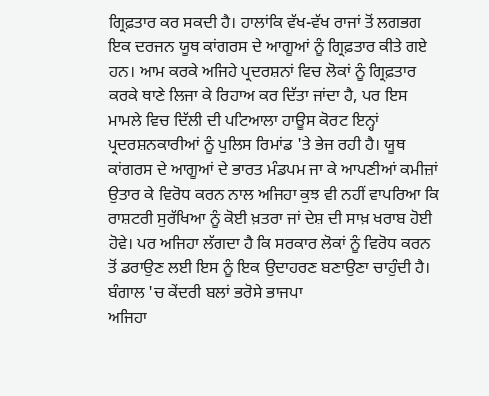ਗ੍ਰਿਫ਼ਤਾਰ ਕਰ ਸਕਦੀ ਹੈ। ਹਾਲਾਂਕਿ ਵੱਖ-ਵੱਖ ਰਾਜਾਂ ਤੋਂ ਲਗਭਗ ਇਕ ਦਰਜਨ ਯੂਥ ਕਾਂਗਰਸ ਦੇ ਆਗੂਆਂ ਨੂੰ ਗ੍ਰਿਫ਼ਤਾਰ ਕੀਤੇ ਗਏ ਹਨ। ਆਮ ਕਰਕੇ ਅਜਿਹੇ ਪ੍ਰਦਰਸ਼ਨਾਂ ਵਿਚ ਲੋਕਾਂ ਨੂੰ ਗ੍ਰਿਫ਼ਤਾਰ ਕਰਕੇ ਥਾਣੇ ਲਿਜਾ ਕੇ ਰਿਹਾਅ ਕਰ ਦਿੱਤਾ ਜਾਂਦਾ ਹੈ, ਪਰ ਇਸ ਮਾਮਲੇ ਵਿਚ ਦਿੱਲੀ ਦੀ ਪਟਿਆਲਾ ਹਾਊਸ ਕੋਰਟ ਇਨ੍ਹਾਂ ਪ੍ਰਦਰਸ਼ਨਕਾਰੀਆਂ ਨੂੰ ਪੁਲਿਸ ਰਿਮਾਂਡ 'ਤੇ ਭੇਜ ਰਹੀ ਹੈ। ਯੂਥ ਕਾਂਗਰਸ ਦੇ ਆਗੂਆਂ ਦੇ ਭਾਰਤ ਮੰਡਪਮ ਜਾ ਕੇ ਆਪਣੀਆਂ ਕਮੀਜ਼ਾਂ ਉਤਾਰ ਕੇ ਵਿਰੋਧ ਕਰਨ ਨਾਲ ਅਜਿਹਾ ਕੁਝ ਵੀ ਨਹੀਂ ਵਾਪਰਿਆ ਕਿ ਰਾਸ਼ਟਰੀ ਸੁਰੱਖਿਆ ਨੂੰ ਕੋਈ ਖ਼ਤਰਾ ਜਾਂ ਦੇਸ਼ ਦੀ ਸਾਖ਼ ਖਰਾਬ ਹੋਈ ਹੋਵੇ। ਪਰ ਅਜਿਹਾ ਲੱਗਦਾ ਹੈ ਕਿ ਸਰਕਾਰ ਲੋਕਾਂ ਨੂੰ ਵਿਰੋਧ ਕਰਨ ਤੋਂ ਡਰਾਉਣ ਲਈ ਇਸ ਨੂੰ ਇਕ ਉਦਾਹਰਣ ਬਣਾਉਣਾ ਚਾਹੁੰਦੀ ਹੈ।
ਬੰਗਾਲ 'ਚ ਕੇਂਦਰੀ ਬਲਾਂ ਭਰੋਸੇ ਭਾਜਪਾ
ਅਜਿਹਾ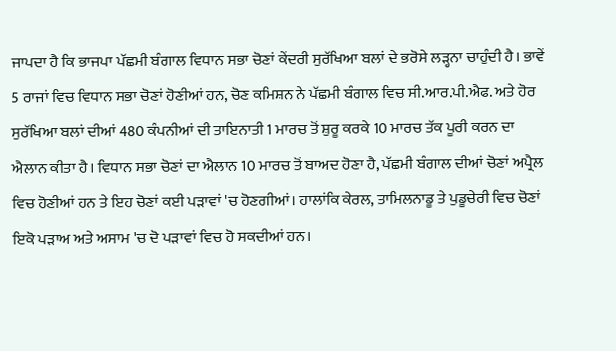ਜਾਪਦਾ ਹੈ ਕਿ ਭਾਜਪਾ ਪੱਛਮੀ ਬੰਗਾਲ ਵਿਧਾਨ ਸਭਾ ਚੋਣਾਂ ਕੇਂਦਰੀ ਸੁਰੱਖਿਆ ਬਲਾਂ ਦੇ ਭਰੋਸੇ ਲੜ੍ਹਨਾ ਚਾਹੁੰਦੀ ਹੈ। ਭਾਵੇਂ 5 ਰਾਜਾਂ ਵਿਚ ਵਿਧਾਨ ਸਭਾ ਚੋਣਾਂ ਹੋਣੀਆਂ ਹਨ, ਚੋਣ ਕਮਿਸ਼ਨ ਨੇ ਪੱਛਮੀ ਬੰਗਾਲ ਵਿਚ ਸੀ.ਆਰ.ਪੀ.ਐਫ. ਅਤੇ ਹੋਰ ਸੁਰੱਖਿਆ ਬਲਾਂ ਦੀਆਂ 480 ਕੰਪਨੀਆਂ ਦੀ ਤਾਇਨਾਤੀ 1 ਮਾਰਚ ਤੋਂ ਸ਼ੁਰੂ ਕਰਕੇ 10 ਮਾਰਚ ਤੱਕ ਪੂਰੀ ਕਰਨ ਦਾ ਐਲਾਨ ਕੀਤਾ ਹੈ। ਵਿਧਾਨ ਸਭਾ ਚੋਣਾਂ ਦਾ ਐਲਾਨ 10 ਮਾਰਚ ਤੋਂ ਬਾਅਦ ਹੋਣਾ ਹੈ, ਪੱਛਮੀ ਬੰਗਾਲ ਦੀਆਂ ਚੋਣਾਂ ਅਪ੍ਰੈਲ ਵਿਚ ਹੋਣੀਆਂ ਹਨ ਤੇ ਇਹ ਚੋਣਾਂ ਕਈ ਪੜਾਵਾਂ 'ਚ ਹੋਣਗੀਆਂ। ਹਾਲਾਂਕਿ ਕੇਰਲ, ਤਾਮਿਲਨਾਡੂ ਤੇ ਪੁਡੂਚੇਰੀ ਵਿਚ ਚੋਣਾਂ ਇਕੋ ਪੜਾਅ ਅਤੇ ਅਸਾਮ 'ਚ ਦੋ ਪੜਾਵਾਂ ਵਿਚ ਹੋ ਸਕਦੀਆਂ ਹਨ।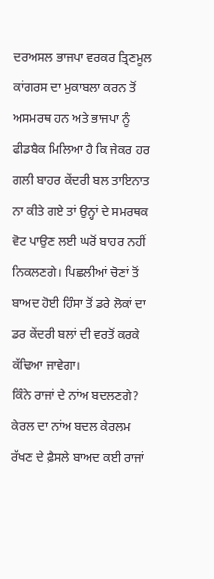ਦਰਅਸਲ ਭਾਜਪਾ ਵਰਕਰ ਤ੍ਰਿਣਮੂਲ ਕਾਂਗਰਸ ਦਾ ਮੁਕਾਬਲਾ ਕਰਨ ਤੋਂ ਅਸਮਰਥ ਹਨ ਅਤੇ ਭਾਜਪਾ ਨੂੰ ਫੀਡਬੈਕ ਮਿਲਿਆ ਹੈ ਕਿ ਜੇਕਰ ਹਰ ਗਲੀ ਬਾਹਰ ਕੇਂਦਰੀ ਬਲ ਤਾਇਨਾਤ ਨਾ ਕੀਤੇ ਗਏ ਤਾਂ ਉਨ੍ਹਾਂ ਦੇ ਸਮਰਥਕ ਵੋਟ ਪਾਉਣ ਲਈ ਘਰੋਂ ਬਾਹਰ ਨਹੀਂ ਨਿਕਲਣਗੇ। ਪਿਛਲੀਆਂ ਚੋਣਾਂ ਤੋਂ ਬਾਅਦ ਹੋਈ ਹਿੰਸਾ ਤੋਂ ਡਰੇ ਲੋਕਾਂ ਦਾ ਡਰ ਕੇਂਦਰੀ ਬਲਾਂ ਦੀ ਵਰਤੋਂ ਕਰਕੇ ਕੱਢਿਆ ਜਾਵੇਗਾ।
ਕਿੰਨੇ ਰਾਜਾਂ ਦੇ ਨਾਂਅ ਬਦਲਣਗੇ?
ਕੇਰਲ ਦਾ ਨਾਂਅ ਬਦਲ ਕੇਰਲਮ ਰੱਖਣ ਦੇ ਫ਼ੈਸਲੇ ਬਾਅਦ ਕਈ ਰਾਜਾਂ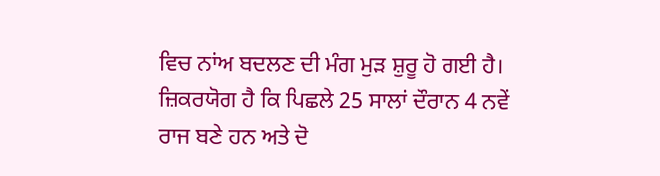ਵਿਚ ਨਾਂਅ ਬਦਲਣ ਦੀ ਮੰਗ ਮੁੜ ਸ਼ੁਰੂ ਹੋ ਗਈ ਹੈ। ਜ਼ਿਕਰਯੋਗ ਹੈ ਕਿ ਪਿਛਲੇ 25 ਸਾਲਾਂ ਦੌਰਾਨ 4 ਨਵੇਂ ਰਾਜ ਬਣੇ ਹਨ ਅਤੇ ਦੋ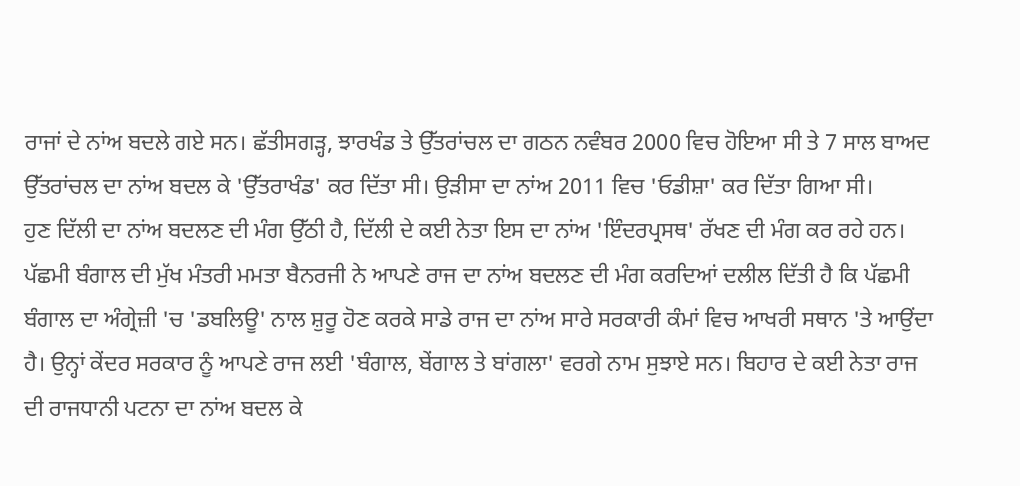ਰਾਜਾਂ ਦੇ ਨਾਂਅ ਬਦਲੇ ਗਏ ਸਨ। ਛੱਤੀਸਗੜ੍ਹ, ਝਾਰਖੰਡ ਤੇ ਉੱਤਰਾਂਚਲ ਦਾ ਗਠਨ ਨਵੰਬਰ 2000 ਵਿਚ ਹੋਇਆ ਸੀ ਤੇ 7 ਸਾਲ ਬਾਅਦ ਉੱਤਰਾਂਚਲ ਦਾ ਨਾਂਅ ਬਦਲ ਕੇ 'ਉੱਤਰਾਖੰਡ' ਕਰ ਦਿੱਤਾ ਸੀ। ਉੜੀਸਾ ਦਾ ਨਾਂਅ 2011 ਵਿਚ 'ਓਡੀਸ਼ਾ' ਕਰ ਦਿੱਤਾ ਗਿਆ ਸੀ।
ਹੁਣ ਦਿੱਲੀ ਦਾ ਨਾਂਅ ਬਦਲਣ ਦੀ ਮੰਗ ਉੱਠੀ ਹੈ, ਦਿੱਲੀ ਦੇ ਕਈ ਨੇਤਾ ਇਸ ਦਾ ਨਾਂਅ 'ਇੰਦਰਪ੍ਰਸਥ' ਰੱਖਣ ਦੀ ਮੰਗ ਕਰ ਰਹੇ ਹਨ। ਪੱਛਮੀ ਬੰਗਾਲ ਦੀ ਮੁੱਖ ਮੰਤਰੀ ਮਮਤਾ ਬੈਨਰਜੀ ਨੇ ਆਪਣੇ ਰਾਜ ਦਾ ਨਾਂਅ ਬਦਲਣ ਦੀ ਮੰਗ ਕਰਦਿਆਂ ਦਲੀਲ ਦਿੱਤੀ ਹੈ ਕਿ ਪੱਛਮੀ ਬੰਗਾਲ ਦਾ ਅੰਗ੍ਰੇਜ਼ੀ 'ਚ 'ਡਬਲਿਊ' ਨਾਲ ਸ਼ੁਰੂ ਹੋਣ ਕਰਕੇ ਸਾਡੇ ਰਾਜ ਦਾ ਨਾਂਅ ਸਾਰੇ ਸਰਕਾਰੀ ਕੰਮਾਂ ਵਿਚ ਆਖਰੀ ਸਥਾਨ 'ਤੇ ਆਉਂਦਾ ਹੈ। ਉਨ੍ਹਾਂ ਕੇਂਦਰ ਸਰਕਾਰ ਨੂੰ ਆਪਣੇ ਰਾਜ ਲਈ 'ਬੰਗਾਲ, ਬੇਂਗਾਲ ਤੇ ਬਾਂਗਲਾ' ਵਰਗੇ ਨਾਮ ਸੁਝਾਏ ਸਨ। ਬਿਹਾਰ ਦੇ ਕਈ ਨੇਤਾ ਰਾਜ ਦੀ ਰਾਜਧਾਨੀ ਪਟਨਾ ਦਾ ਨਾਂਅ ਬਦਲ ਕੇ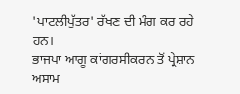'ਪਾਟਲੀਪੁੱਤਰ' ਰੱਖਣ ਦੀ ਮੰਗ ਕਰ ਰਹੇ ਹਨ।
ਭਾਜਪਾ ਆਗੂ ਕਾਂਗਰਸੀਕਰਨ ਤੋਂ ਪ੍ਰੇਸ਼ਾਨ
ਅਸਾਮ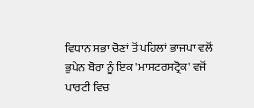ਵਿਧਾਨ ਸਭਾ ਚੋਣਾਂ ਤੋਂ ਪਹਿਲਾਂ ਭਾਜਪਾ ਵਲੋਂ ਭੁਪੇਨ ਬੋਰਾ ਨੂੰ ਇਕ 'ਮਾਸਟਰਸਟ੍ਰੋਕ' ਵਜੋਂ ਪਾਰਟੀ ਵਿਚ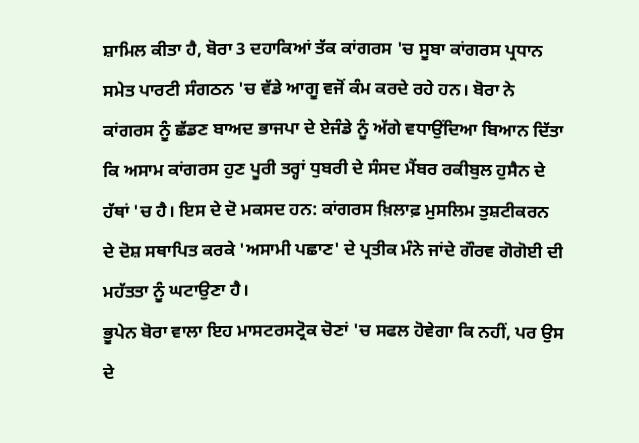ਸ਼ਾਮਿਲ ਕੀਤਾ ਹੈ, ਬੋਰਾ 3 ਦਹਾਕਿਆਂ ਤੱਕ ਕਾਂਗਰਸ 'ਚ ਸੂਬਾ ਕਾਂਗਰਸ ਪ੍ਰਧਾਨ ਸਮੇਤ ਪਾਰਟੀ ਸੰਗਠਨ 'ਚ ਵੱਡੇ ਆਗੂ ਵਜੋਂ ਕੰਮ ਕਰਦੇ ਰਹੇ ਹਨ। ਬੋਰਾ ਨੇ ਕਾਂਗਰਸ ਨੂੰ ਛੱਡਣ ਬਾਅਦ ਭਾਜਪਾ ਦੇ ਏਜੰਡੇ ਨੂੰ ਅੱਗੇ ਵਧਾਉਂਦਿਆ ਬਿਆਨ ਦਿੱਤਾ ਕਿ ਅਸਾਮ ਕਾਂਗਰਸ ਹੁਣ ਪੂਰੀ ਤਰ੍ਹਾਂ ਧੁਬਰੀ ਦੇ ਸੰਸਦ ਮੈਂਬਰ ਰਕੀਬੁਲ ਹੁਸੈਨ ਦੇ ਹੱਥਾਂ 'ਚ ਹੈ। ਇਸ ਦੇ ਦੋ ਮਕਸਦ ਹਨ: ਕਾਂਗਰਸ ਖ਼ਿਲਾਫ਼ ਮੁਸਲਿਮ ਤੁਸ਼ਟੀਕਰਨ ਦੇ ਦੋਸ਼ ਸਥਾਪਿਤ ਕਰਕੇ 'ਅਸਾਮੀ ਪਛਾਣ' ਦੇ ਪ੍ਰਤੀਕ ਮੰਨੇ ਜਾਂਦੇ ਗੌਰਵ ਗੋਗੋਈ ਦੀ ਮਹੱਤਤਾ ਨੂੰ ਘਟਾਉਣਾ ਹੈ।
ਭੂਪੇਨ ਬੋਰਾ ਵਾਲਾ ਇਹ ਮਾਸਟਰਸਟ੍ਰੋਕ ਚੋਣਾਂ 'ਚ ਸਫਲ ਹੋਵੇਗਾ ਕਿ ਨਹੀਂ, ਪਰ ਉਸ ਦੇ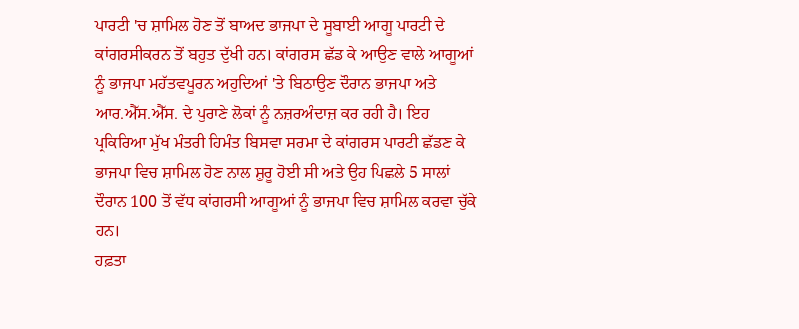ਪਾਰਟੀ 'ਚ ਸ਼ਾਮਿਲ ਹੋਣ ਤੋਂ ਬਾਅਦ ਭਾਜਪਾ ਦੇ ਸੂਬਾਈ ਆਗੂ ਪਾਰਟੀ ਦੇ ਕਾਂਗਰਸੀਕਰਨ ਤੋਂ ਬਹੁਤ ਦੁੱਖੀ ਹਨ। ਕਾਂਗਰਸ ਛੱਡ ਕੇ ਆਉਣ ਵਾਲੇ ਆਗੂਆਂ ਨੂੰ ਭਾਜਪਾ ਮਹੱਤਵਪੂਰਨ ਅਹੁਦਿਆਂ 'ਤੇ ਬਿਠਾਉਣ ਦੌਰਾਨ ਭਾਜਪਾ ਅਤੇ ਆਰ.ਐੱਸ.ਐੱਸ. ਦੇ ਪੁਰਾਣੇ ਲੋਕਾਂ ਨੂੰ ਨਜ਼ਰਅੰਦਾਜ਼ ਕਰ ਰਹੀ ਹੈ। ਇਹ ਪ੍ਰਕਿਰਿਆ ਮੁੱਖ ਮੰਤਰੀ ਹਿਮੰਤ ਬਿਸਵਾ ਸਰਮਾ ਦੇ ਕਾਂਗਰਸ ਪਾਰਟੀ ਛੱਡਣ ਕੇ ਭਾਜਪਾ ਵਿਚ ਸ਼ਾਮਿਲ ਹੋਣ ਨਾਲ ਸ਼ੁਰੂ ਹੋਈ ਸੀ ਅਤੇ ਉਹ ਪਿਛਲੇ 5 ਸਾਲਾਂ ਦੌਰਾਨ 100 ਤੋਂ ਵੱਧ ਕਾਂਗਰਸੀ ਆਗੂਆਂ ਨੂੰ ਭਾਜਪਾ ਵਿਚ ਸ਼ਾਮਿਲ ਕਰਵਾ ਚੁੱਕੇ ਹਨ।
ਹਫ਼ਤਾ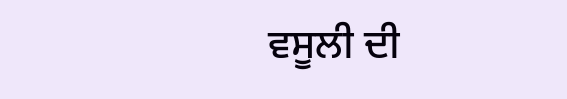ਵਸੂਲੀ ਦੀ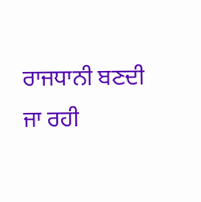ਰਾਜਧਾਨੀ ਬਣਦੀ ਜਾ ਰਹੀ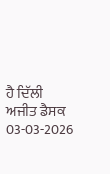ਹੈ ਦਿੱਲੀ
ਅਜੀਤ ਡੈਸਕ
03-03-2026